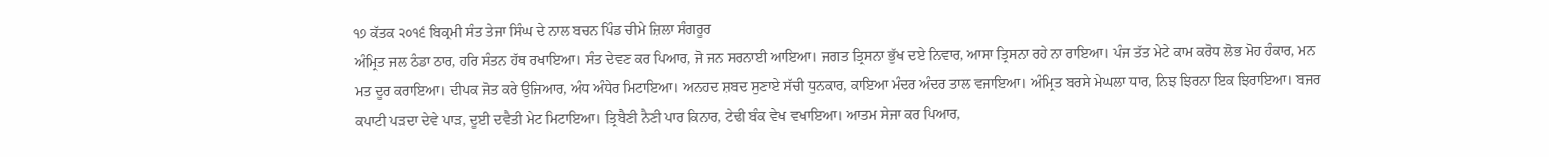੧੭ ਕੱਤਕ ੨੦੧੬ ਬਿਕ੍ਰਮੀ ਸੰਤ ਤੇਜਾ ਸਿੰਘ ਦੇ ਨਾਲ ਬਚਨ ਪਿੰਡ ਚੀਮੇ ਜ਼ਿਲਾ ਸੰਗਰੂਰ
ਅੰਮ੍ਰਿਤ ਜਲ ਠੰਡਾ ਠਾਰ, ਹਰਿ ਸੰਤਨ ਹੱਥ ਰਖਾਇਆ। ਸੰਤ ਦੇਵਣ ਕਰ ਪਿਆਰ, ਜੋ ਜਨ ਸਰਨਾਈ ਆਇਆ। ਜਗਤ ਤ੍ਰਿਸਨਾ ਭੁੱਖ ਦਏ ਨਿਵਾਰ, ਆਸਾ ਤ੍ਰਿਸਨਾ ਰਹੇ ਨਾ ਰਾਇਆ। ਪੰਜ ਤੱਤ ਮੇਟੇ ਕਾਮ ਕਰੋਧ ਲੋਭ ਮੋਹ ਹੰਕਾਰ, ਮਨ ਮਤ ਦੂਰ ਕਰਾਇਆ। ਦੀਪਕ ਜੋਤ ਕਰੇ ਉਜਿਆਰ, ਅੰਧ ਅੰਧੇਰ ਮਿਟਾਇਆ। ਅਨਹਦ ਸ਼ਬਦ ਸੁਣਾਏ ਸੱਚੀ ਧੁਨਕਾਰ, ਕਾਇਆ ਮੰਦਰ ਅੰਦਰ ਤਾਲ ਵਜਾਇਆ। ਅੰਮ੍ਰਿਤ ਬਰਸੇ ਮੇਘਲਾ ਧਾਰ, ਨਿਝ ਝਿਰਨਾ ਇਕ ਝਿਰਾਇਆ। ਬਜਰ ਕਪਾਟੀ ਪੜਦਾ ਦੇਵੇ ਪਾੜ, ਦੂਈ ਦਵੈਤੀ ਮੇਟ ਮਿਟਾਇਆ। ਤ੍ਰਿਬੈਣੀ ਨੈਣੀ ਪਾਰ ਕਿਨਾਰ, ਟੇਢੀ ਬੰਕ ਵੇਖ ਵਖਾਇਆ। ਆਤਮ ਸੇਜਾ ਕਰ ਪਿਆਰ,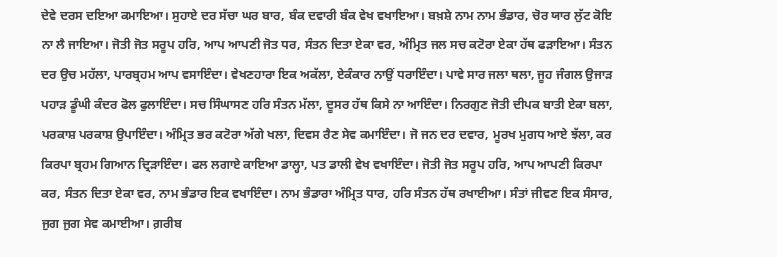ਦੇਵੇ ਦਰਸ ਦਇਆ ਕਮਾਇਆ। ਸੁਹਾਏ ਦਰ ਸੱਚਾ ਘਰ ਬਾਰ, ਬੰਕ ਦਵਾਰੀ ਬੰਕ ਵੇਖ ਵਖਾਇਆ। ਬਖ਼ਸ਼ੇ ਨਾਮ ਨਾਮ ਭੰਡਾਰ, ਚੋਰ ਯਾਰ ਲੁੱਟ ਕੋਇ ਨਾ ਲੈ ਜਾਇਆ। ਜੋਤੀ ਜੋਤ ਸਰੂਪ ਹਰਿ, ਆਪ ਆਪਣੀ ਜੋਤ ਧਰ, ਸੰਤਨ ਦਿਤਾ ਏਕਾ ਵਰ, ਅੰਮ੍ਰਿਤ ਜਲ ਸਚ ਕਟੋਰਾ ਏਕਾ ਹੱਥ ਫੜਾਇਆ। ਸੰਤਨ ਦਰ ਉਚ ਮਹੱਲਾ, ਪਾਰਬ੍ਰਹਮ ਆਪ ਵਸਾਇੰਦਾ। ਵੇਖਣਹਾਰਾ ਇਕ ਅਕੱਲਾ, ਏਕੰਕਾਰ ਨਾਉਂ ਧਰਾਇੰਦਾ। ਪਾਵੇ ਸਾਰ ਜਲਾ ਥਲਾ, ਜੂਹ ਜੰਗਲ ਉਜਾੜ ਪਹਾੜ ਡੂੰਘੀ ਕੰਦਰ ਫੋਲ ਫੁਲਾਇੰਦਾ। ਸਚ ਸਿੰਘਾਸਣ ਹਰਿ ਸੰਤਨ ਮੱਲਾ, ਦੂਸਰ ਹੱਥ ਕਿਸੇ ਨਾ ਆਇੰਦਾ। ਨਿਰਗੁਣ ਜੋਤੀ ਦੀਪਕ ਬਾਤੀ ਏਕਾ ਬਲਾ, ਪਰਕਾਸ਼ ਪਰਕਾਸ਼ ਉਪਾਇੰਦਾ। ਅੰਮ੍ਰਿਤ ਭਰ ਕਟੋਰਾ ਅੱਗੇ ਖਲਾ, ਦਿਵਸ ਰੈਣ ਸੇਵ ਕਮਾਇੰਦਾ। ਜੋ ਜਨ ਦਰ ਦਵਾਰ, ਮੂਰਖ ਮੁਗਧ ਆਏ ਝੱਲਾ, ਕਰ ਕਿਰਪਾ ਬ੍ਰਹਮ ਗਿਆਨ ਦ੍ਰਿੜਾਇੰਦਾ। ਫਲ ਲਗਾਏ ਕਾਇਆ ਡਾਲ੍ਹਾ, ਪਤ ਡਾਲੀ ਵੇਖ ਵਖਾਇੰਦਾ। ਜੋਤੀ ਜੋਤ ਸਰੂਪ ਹਰਿ, ਆਪ ਆਪਣੀ ਕਿਰਪਾ ਕਰ, ਸੰਤਨ ਦਿਤਾ ਏਕਾ ਵਰ, ਨਾਮ ਭੰਡਾਰ ਇਕ ਵਖਾਇੰਦਾ। ਨਾਮ ਭੰਡਾਰਾ ਅੰਮ੍ਰਿਤ ਧਾਰ, ਹਰਿ ਸੰਤਨ ਹੱਥ ਰਖਾਈਆ। ਸੰਤਾਂ ਜੀਵਣ ਇਕ ਸੰਸਾਰ, ਜੁਗ ਜੁਗ ਸੇਵ ਕਮਾਈਆ। ਗ਼ਰੀਬ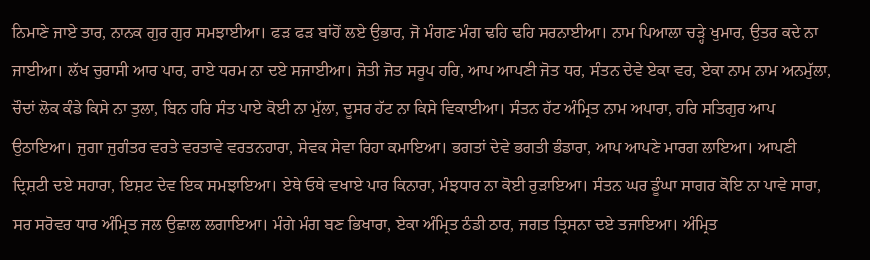ਨਿਮਾਣੇ ਜਾਏ ਤਾਰ, ਨਾਨਕ ਗੁਰ ਗੁਰ ਸਮਝਾਈਆ। ਫੜ ਫੜ ਬਾਂਹੋਂ ਲਏ ਉਭਾਰ, ਜੋ ਮੰਗਣ ਮੰਗ ਢਹਿ ਢਹਿ ਸਰਨਾਈਆ। ਨਾਮ ਪਿਆਲਾ ਚੜ੍ਹੇ ਖੁਮਾਰ, ਉਤਰ ਕਦੇ ਨਾ ਜਾਈਆ। ਲੱਖ ਚੁਰਾਸੀ ਆਰ ਪਾਰ, ਰਾਏ ਧਰਮ ਨਾ ਦਏ ਸਜਾਈਆ। ਜੋਤੀ ਜੋਤ ਸਰੂਪ ਹਰਿ, ਆਪ ਆਪਣੀ ਜੋਤ ਧਰ, ਸੰਤਨ ਦੇਵੇ ਏਕਾ ਵਰ, ਏਕਾ ਨਾਮ ਨਾਮ ਅਨਮੁੱਲਾ, ਚੌਦਾਂ ਲੋਕ ਕੰਡੇ ਕਿਸੇ ਨਾ ਤੁਲਾ, ਬਿਨ ਹਰਿ ਸੰਤ ਪਾਏ ਕੋਈ ਨਾ ਮੁੱਲਾ, ਦੂਸਰ ਹੱਟ ਨਾ ਕਿਸੇ ਵਿਕਾਈਆ। ਸੰਤਨ ਹੱਟ ਅੰਮ੍ਰਿਤ ਨਾਮ ਅਪਾਰਾ, ਹਰਿ ਸਤਿਗੁਰ ਆਪ ਉਠਾਇਆ। ਜੁਗਾ ਜੁਗੰਤਰ ਵਰਤੇ ਵਰਤਾਵੇ ਵਰਤਨਹਾਰਾ, ਸੇਵਕ ਸੇਵਾ ਰਿਹਾ ਕਮਾਇਆ। ਭਗਤਾਂ ਦੇਵੇ ਭਗਤੀ ਭੰਡਾਰਾ, ਆਪ ਆਪਣੇ ਮਾਰਗ ਲਾਇਆ। ਆਪਣੀ ਦ੍ਰਿਸ਼ਟੀ ਦਏ ਸਹਾਰਾ, ਇਸ਼ਟ ਦੇਵ ਇਕ ਸਮਝਾਇਆ। ਏਥੇ ਓਥੇ ਵਖਾਏ ਪਾਰ ਕਿਨਾਰਾ, ਮੰਝਧਾਰ ਨਾ ਕੋਈ ਰੁੜਾਇਆ। ਸੰਤਨ ਘਰ ਡੂੰਘਾ ਸਾਗਰ ਕੋਇ ਨਾ ਪਾਵੇ ਸਾਰਾ, ਸਰ ਸਰੋਵਰ ਧਾਰ ਅੰਮ੍ਰਿਤ ਜਲ ਉਛਾਲ ਲਗਾਇਆ। ਮੰਗੇ ਮੰਗ ਬਣ ਭਿਖਾਰਾ, ਏਕਾ ਅੰਮ੍ਰਿਤ ਠੰਡੀ ਠਾਰ, ਜਗਤ ਤ੍ਰਿਸਨਾ ਦਏ ਤਜਾਇਆ। ਅੰਮ੍ਰਿਤ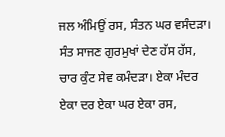ਜਲ ਅੰਮਿਉਂ ਰਸ, ਸੰਤਨ ਘਰ ਵਸੰਦੜਾ। ਸੰਤ ਸਾਜਣ ਗੁਰਮੁਖਾਂ ਦੇਣ ਹੱਸ ਹੱਸ, ਚਾਰ ਕੁੰਟ ਸੇਵ ਕਮੰਦੜਾ। ਏਕਾ ਮੰਦਰ ਏਕਾ ਦਰ ਏਕਾ ਘਰ ਏਕਾ ਰਸ,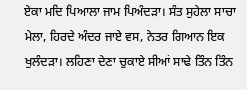ਏਕਾ ਮਦਿ ਪਿਆਲਾ ਜਾਮ ਪਿਅੰਦੜਾ। ਸੰਤ ਸੁਹੇਲਾ ਸਾਚਾ ਮੇਲਾ, ਹਿਰਦੇ ਅੰਦਰ ਜਾਏ ਵਸ, ਨੇਤਰ ਗਿਆਨ ਇਕ ਖੁਲੰਦੜਾ। ਲਹਿਣਾ ਦੇਣਾ ਚੁਕਾਏ ਸੀਆਂ ਸਾਢੇ ਤਿੰਨ ਤਿੰਨ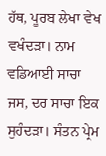ਹੱਥ, ਪੂਰਬ ਲੇਖਾ ਵੇਖ ਵਖੰਦੜਾ। ਨਾਮ ਵਡਿਆਈ ਸਾਚਾ ਜਸ, ਦਰ ਸਾਚਾ ਇਕ ਸੁਹੰਦੜਾ। ਸੰਤਨ ਪ੍ਰੇਮ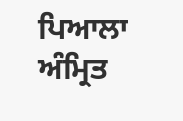ਪਿਆਲਾ ਅੰਮ੍ਰਿਤ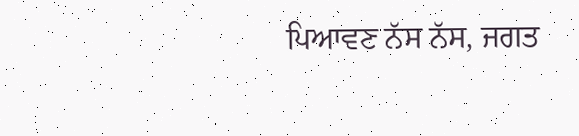ਪਿਆਵਣ ਨੱਸ ਨੱਸ, ਜਗਤ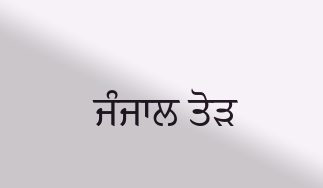ਜੰਜਾਲ ਤੋੜ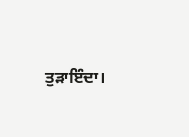ਤੁੜਾਇੰਦਾ।